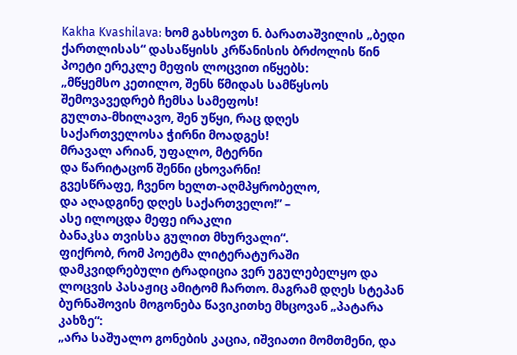Kakha Kvashilava: ხომ გახსოვთ ნ. ბარათაშვილის „ბედი ქართლისას“ დასაწყისს კრწანისის ბრძოლის წინ პოეტი ერეკლე მეფის ლოცვით იწყებს:
„მწყემსო კეთილო, შენს წმიდას სამწყსოს
შემოვავედრებ ჩემსა სამეფოს!
გულთა-მხილავო, შენ უწყი, რაც დღეს
საქართველოსა ჭირნი მოადგეს!
მრავალ არიან, უფალო, მტერნი
და წარიტაცონ შენნი ცხოვარნი!
გვესწრაფე, ჩვენო ხელთ-აღმპყრობელო,
და აღადგინე დღეს საქართველო!” –
ასე ილოცდა მეფე ირაკლი
ბანაკსა თვისსა გულით მხურვალი“.
ფიქრობ, რომ პოეტმა ლიტერატურაში დამკვიდრებული ტრადიცია ვერ უგულებელყო და ლოცვის პასაჟიც ამიტომ ჩართო. მაგრამ დღეს სტეპან ბურნაშოვის მოგონება წავიკითხე მხცოვან „პატარა კახზე“:
„არა საშუალო გონების კაცია, იშვიათი მომთმენი, და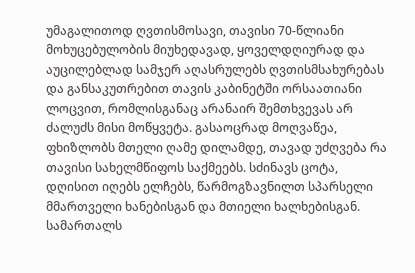უმაგალითოდ ღვთისმოსავი, თავისი 70-წლიანი მოხუცებულობის მიუხედავად, ყოველდღიურად და აუცილებლად სამჯერ აღასრულებს ღვთისმსახურებას და განსაკუთრებით თავის კაბინეტში ორსაათიანი ლოცვით, რომლისგანაც არანაირ შემთხვევას არ ძალუძს მისი მოწყვეტა. გასაოცრად მოღვაწეა, ფხიზლობს მთელი ღამე დილამდე, თავად უძღვება რა თავისი სახელმწიფოს საქმეებს. სძინავს ცოტა, დღისით იღებს ელჩებს, წარმოგზავნილთ სპარსელი მმართველი ხანებისგან და მთიელი ხალხებისგან. სამართალს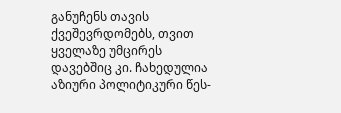განუჩენს თავის ქვეშევრდომებს, თვით ყველაზე უმცირეს დავებშიც კი. ჩახედულია აზიური პოლიტიკური წეს-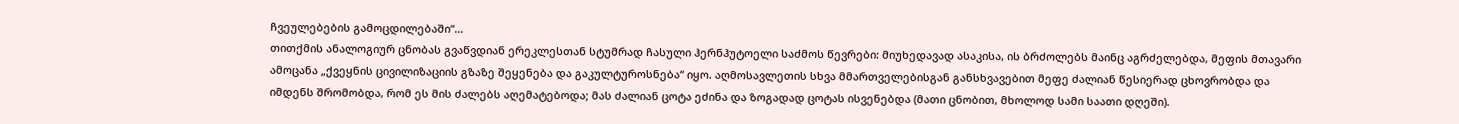ჩვეულებების გამოცდილებაში“…
თითქმის ანალოგიურ ცნობას გვაწვდიან ერეკლესთან სტუმრად ჩასული ჰერნჰუტოელი საძმოს წევრები: მიუხედავად ასაკისა, ის ბრძოლებს მაინც აგრძელებდა, მეფის მთავარი ამოცანა „ქვეყნის ცივილიზაციის გზაზე შეყენება და გაკულტუროსნება“ იყო. აღმოსავლეთის სხვა მმართველებისგან განსხვავებით მეფე ძალიან წესიერად ცხოვრობდა და იმდენს შრომობდა, რომ ეს მის ძალებს აღემატებოდა; მას ძალიან ცოტა ეძინა და ზოგადად ცოტას ისვენებდა (მათი ცნობით, მხოლოდ სამი საათი დღეში).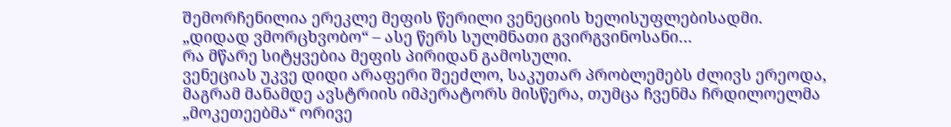შემორჩენილია ერეკლე მეფის წერილი ვენეციის ხელისუფლებისადმი. „დიდად ვმორცხვობო“ – ასე წერს სულმნათი გვირგვინოსანი…
რა მწარე სიტყვებია მეფის პირიდან გამოსული.
ვენეციას უკვე დიდი არაფერი შეეძლო, საკუთარ პრობლემებს ძლივს ერეოდა, მაგრამ მანამდე ავსტრიის იმპერატორს მისწერა, თუმცა ჩვენმა ჩრდილოელმა „მოკეთეებმა“ ორივე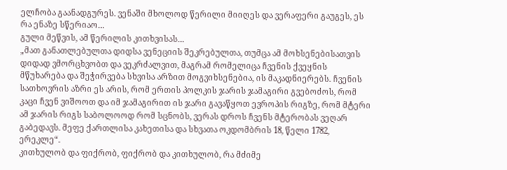ელჩობა გაანადგურეს. ვენაში მხოლოდ წერილი მიიღეს და ვერაფერი გაუგეს, ეს რა ენაზე სწერიაო…
გული მეწვის, ამ წერილის კითხვისას…
„მათ განათლებულთა დიდსა ვენეციის შეკრებულთა, თუმცა ამ მოხსენებისათვის დიდად ვმორცხვობთ და ვეკრძალვით, მაგრამ რომელიცა ჩვენის ქვეყნის მწუხარება და შეჭირვება სხვისა არზით მოგვიხსენებია, ის მაკადნიერებს. ჩვენის სათხოვრის აზრი ეს არის, რომ ერთის პოლკის ჯარის ჯამაგირი გვებოძოს, რომ კაცი ჩვენ ვიშოოთ და იმ ჯამაგირით ის ჯარი გავაწყოთ ევროპის რიგზე, რომ მტერი ამ ჯარის რიგს საბოლოოდ რომ სცნობს, ვერას დროს ჩვენს მტერობას ვეღარ გაბედავს. მეფე ქართლისა კახეთისა და სხვათა ოკდომბრის 18, წელი 1782, ერეკლე“.
კითხულობ და ფიქრობ, ფიქრობ და კითხულობ, რა მძიმე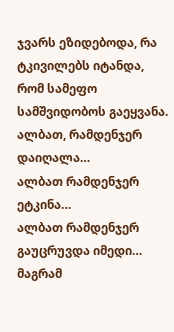ჯვარს ეზიდებოდა, რა ტკივილებს იტანდა, რომ სამეფო სამშვიდობოს გაეყვანა. ალბათ, რამდენჯერ დაიღალა…
ალბათ რამდენჯერ ეტკინა…
ალბათ რამდენჯერ გაუცრუვდა იმედი…
მაგრამ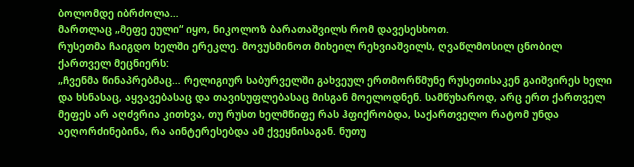ბოლომდე იბრძოლა…
მართლაც „მეფე ეული“ იყო, ნიკოლოზ ბარათაშვილს რომ დავესესხოთ.
რუსეთმა ჩაიგდო ხელში ერეკლე. მოვუსმინოთ მიხეილ რეხვიაშვილს, ღვაწლმოსილ ცნობილ ქართველ მეცნიერს:
„ჩვენმა წინაპრებმაც… რელიგიურ საბურველში გახვეულ ერთმორწმუნე რუსეთისაკენ გაიშვირეს ხელი და ხსნასაც, აყვავებასაც და თავისუფლებასაც მისგან მოელოდნენ. სამწუხაროდ, არც ერთ ქართველ მეფეს არ აღძვრია კითხვა, თუ რუსთ ხელმწიფე რას ჰფიქრობდა, საქართველო რატომ უნდა აეღორძინებინა, რა აინტერესებდა ამ ქვეყნისაგან. ნუთუ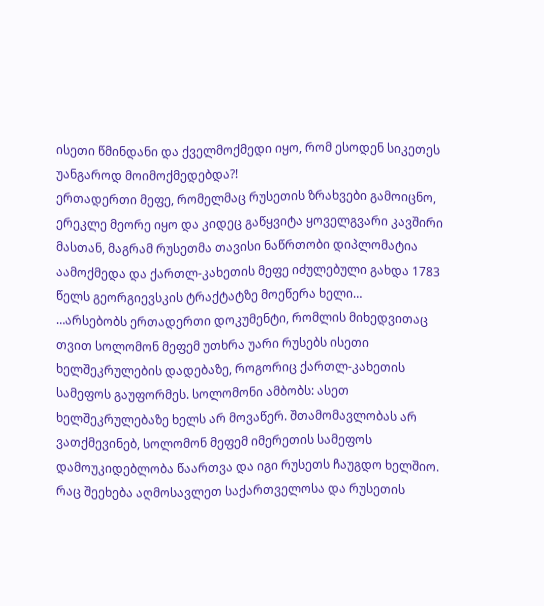ისეთი წმინდანი და ქველმოქმედი იყო, რომ ესოდენ სიკეთეს უანგაროდ მოიმოქმედებდა?!
ერთადერთი მეფე, რომელმაც რუსეთის ზრახვები გამოიცნო, ერეკლე მეორე იყო და კიდეც გაწყვიტა ყოველგვარი კავშირი მასთან, მაგრამ რუსეთმა თავისი ნაწრთობი დიპლომატია აამოქმედა და ქართლ-კახეთის მეფე იძულებული გახდა 1783 წელს გეორგიევსკის ტრაქტატზე მოეწერა ხელი…
…არსებობს ერთადერთი დოკუმენტი, რომლის მიხედვითაც თვით სოლომონ მეფემ უთხრა უარი რუსებს ისეთი ხელშეკრულების დადებაზე, როგორიც ქართლ-კახეთის სამეფოს გაუფორმეს. სოლომონი ამბობს: ასეთ ხელშეკრულებაზე ხელს არ მოვაწერ. შთამომავლობას არ ვათქმევინებ, სოლომონ მეფემ იმერეთის სამეფოს დამოუკიდებლობა წაართვა და იგი რუსეთს ჩაუგდო ხელშიო.
რაც შეეხება აღმოსავლეთ საქართველოსა და რუსეთის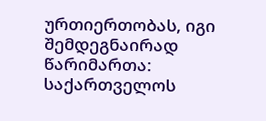ურთიერთობას, იგი შემდეგნაირად წარიმართა: საქართველოს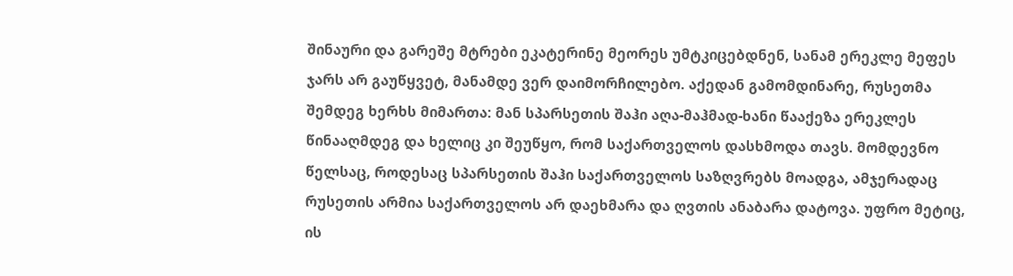შინაური და გარეშე მტრები ეკატერინე მეორეს უმტკიცებდნენ, სანამ ერეკლე მეფეს ჯარს არ გაუწყვეტ, მანამდე ვერ დაიმორჩილებო. აქედან გამომდინარე, რუსეთმა შემდეგ ხერხს მიმართა: მან სპარსეთის შაჰი აღა-მაჰმად-ხანი წააქეზა ერეკლეს წინააღმდეგ და ხელიც კი შეუწყო, რომ საქართველოს დასხმოდა თავს. მომდევნო წელსაც, როდესაც სპარსეთის შაჰი საქართველოს საზღვრებს მოადგა, ამჯერადაც რუსეთის არმია საქართველოს არ დაეხმარა და ღვთის ანაბარა დატოვა. უფრო მეტიც, ის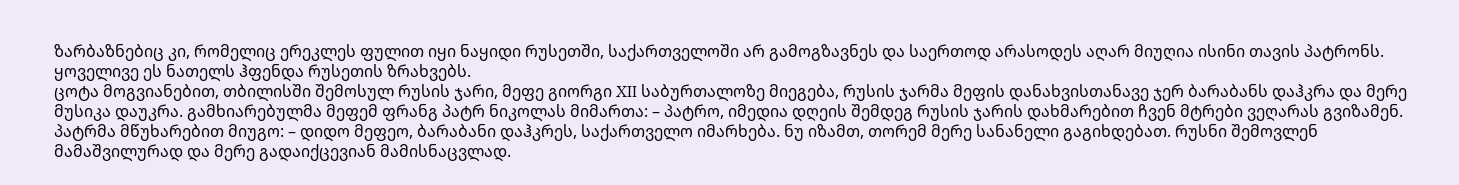ზარბაზნებიც კი, რომელიც ერეკლეს ფულით იყი ნაყიდი რუსეთში, საქართველოში არ გამოგზავნეს და საერთოდ არასოდეს აღარ მიუღია ისინი თავის პატრონს.
ყოველივე ეს ნათელს ჰფენდა რუსეთის ზრახვებს.
ცოტა მოგვიანებით, თბილისში შემოსულ რუსის ჯარი, მეფე გიორგი XII საბურთალოზე მიეგება, რუსის ჯარმა მეფის დანახვისთანავე ჯერ ბარაბანს დაჰკრა და მერე მუსიკა დაუკრა. გამხიარებულმა მეფემ ფრანგ პატრ ნიკოლას მიმართა: – პატრო, იმედია დღეის შემდეგ რუსის ჯარის დახმარებით ჩვენ მტრები ვეღარას გვიზამენ. პატრმა მწუხარებით მიუგო: – დიდო მეფეო, ბარაბანი დაჰკრეს, საქართველო იმარხება. ნუ იზამთ, თორემ მერე სანანელი გაგიხდებათ. რუსნი შემოვლენ მამაშვილურად და მერე გადაიქცევიან მამისნაცვლად.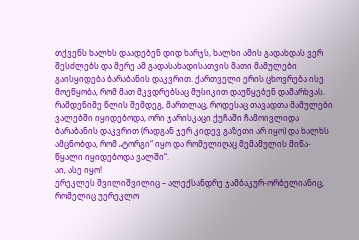თქვენს ხალხს დაადებენ დიდ ხარჯს, ხალხი ამის გადახდას ვერ შესძლებს და მერე ამ გადასახადისათვის მათი მამულები გაისყიდება ბარაბანის დაკვრით. ქართველი ერის ცხოვრება ისე მოეწყობა, რომ მათ მკვდრებსაც მუსიკით დაუწყებენ დამარხვას.
რამდენიმე წლის შემდეგ, მართლაც, როდესაც თავადთა მამულები ვალებში იყიდებოდა, ორი ჯარისკაცი ქუჩაში ჩამოივლიდა ბარაბანის დაკვრით (რადგან ჯერ კიდევ გაზეთი არ იყო) და ხალხს ამცნობდა, რომ „ტორგი“ იყო და რომელიღაც მემამულის მიწა-წყალი იყიდებოდა ვალში“.
აი, ასე იყო!
ერეკლეს შვილიშვილიც – ალექსანდრე ჯამბაკურ-ორბელიანიც, რომელიც უერეკლო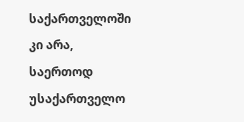საქართველოში კი არა, საერთოდ უსაქართველო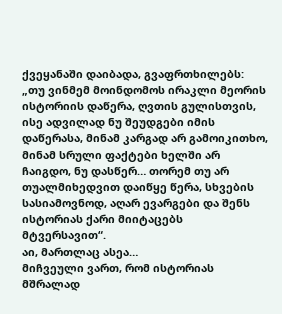ქვეყანაში დაიბადა, გვაფრთხილებს:
„თუ ვინმემ მოინდომოს ირაკლი მეორის ისტორიის დაწერა, ღვთის გულისთვის, ისე ადვილად ნუ შეუდგები იმის დაწერასა, მინამ კარგად არ გამოიკითხო, მინამ სრული ფაქტები ხელში არ ჩაიგდო, ნუ დასწერ… თორემ თუ არ თუალმიხედვით დაიწყე წერა, სხვების სასიამოვნოდ, აღარ ევარგები და შენს ისტორიას ქარი მიიტაცებს მტვერსავით“.
აი, მართლაც ასეა…
მიჩვეული ვართ, რომ ისტორიას მშრალად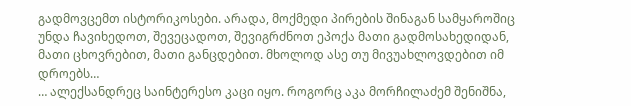გადმოვცემთ ისტორიკოსები. არადა, მოქმედი პირების შინაგან სამყაროშიც უნდა ჩავიხედოთ, შევეცადოთ, შევიგრძნოთ ეპოქა მათი გადმოსახედიდან, მათი ცხოვრებით, მათი განცდებით. მხოლოდ ასე თუ მივუახლოვდებით იმ დროებს…
… ალექსანდრეც საინტერესო კაცი იყო. როგორც აკა მორჩილაძემ შენიშნა,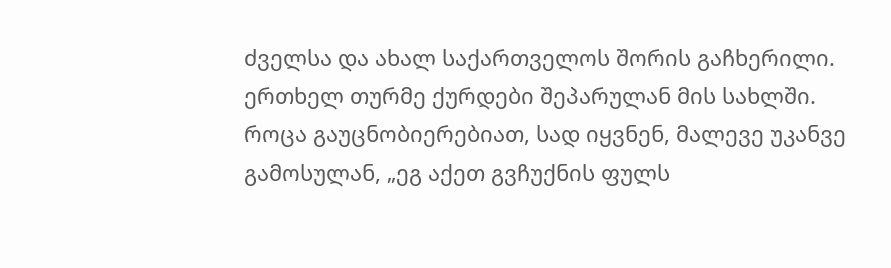ძველსა და ახალ საქართველოს შორის გაჩხერილი. ერთხელ თურმე ქურდები შეპარულან მის სახლში. როცა გაუცნობიერებიათ, სად იყვნენ, მალევე უკანვე გამოსულან, „ეგ აქეთ გვჩუქნის ფულს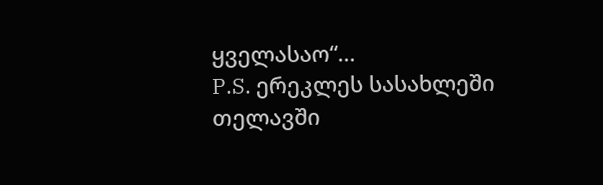ყველასაო“…
P.S. ერეკლეს სასახლეში თელავში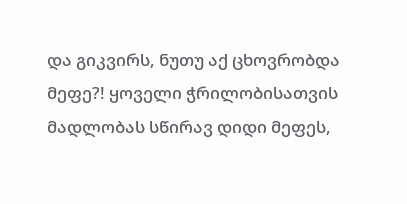და გიკვირს, ნუთუ აქ ცხოვრობდა მეფე?! ყოველი ჭრილობისათვის მადლობას სწირავ დიდი მეფეს,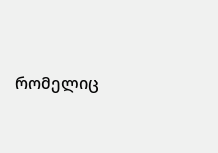რომელიც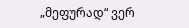„მეფურად“ ვერ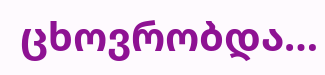ცხოვრობდა…